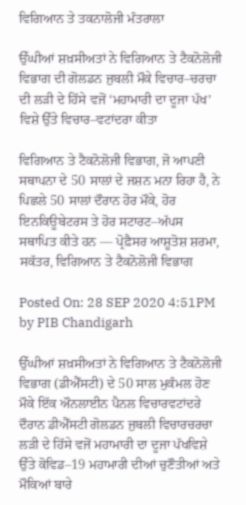ਵਿਗਿਆਨ ਤੇ ਤਕਨਾਲੋਜੀ ਮੰਤਰਾਲਾ

ਉੱਘੀਆਂ ਸ਼ਖ਼ਸੀਅਤਾਂ ਨੇ ਵਿਗਿਆਨ ਤੇ ਟੈਕਨੋਲੋਜੀ ਵਿਭਾਗ ਦੀ ਗੋਲਡਨ ਜੁਬਲੀ ਮੌਕੇ ਵਿਚਾਰ–ਚਰਚਾ ਦੀ ਲੜੀ ਦੇ ਹਿੱਸੇ ਵਜੋਂ ‘ਮਹਾਮਾਰੀ ਦਾ ਦੂਜਾ ਪੱਖ’ ਵਿਸ਼ੇ ਉੱਤੇ ਵਿਚਾਰ–ਵਟਾਂਦਰਾ ਕੀਤਾ

ਵਿਗਿਆਨ ਤੇ ਟੈਕਨੋਲੋਜੀ ਵਿਭਾਗ, ਜੋ ਆਪਣੀ ਸਥਾਪਨਾ ਦੇ 50 ਸਾਲਾਂ ਦੇ ਜਸ਼ਨ ਮਨਾ ਰਿਹਾ ਹੈ, ਨੇ ਪਿਛਲੇ 50 ਸਾਲਾਂ ਦੌਰਾਨ ਹੋਰ ਮੌਕੇ, ਹੋਰ ਇਨਕਿਊਬੇਟਰਸ ਤੇ ਹੋਰ ਸਟਾਰਟ–ਅੱਪਸ ਸਥਾਪਿਤ ਕੀਤੇ ਹਨ –– ਪ੍ਰੋਫ਼ੈਸਰ ਆਸ਼ੂਤੋਸ਼ ਸ਼ਰਮਾ, ਸਕੱਤਰ, ਵਿਗਿਆਨ ਤੇ ਟੈਕਨੋਲੋਜੀ ਵਿਭਾਗ

Posted On: 28 SEP 2020 4:51PM by PIB Chandigarh

ਉੱਘੀਆਂ ਸ਼ਖ਼ਸੀਅਤਾਂ ਨੇ ਵਿਗਿਆਨ ਤੇ ਟੈਕਨੋਲੋਜੀ ਵਿਭਾਗ (ਡੀਐੱਸਟੀ) ਦੇ 50 ਸਾਲ ਮੁਕੰਮਲ ਹੋਣ ਮੌਕੇ ਇੱਕ ਔਨਲਾਈਨ ਪੈਨਲ ਵਿਚਾਰਵਟਾਂਦਰੇ ਦੌਰਾਨ ਡੀਐੱਸਟੀ ਗੋਲਡਨ ਜੁਬਲੀ ਵਿਚਾਰਚਰਚਾ ਲੜੀ ਦੇ ਹਿੱਸੇ ਵਜੋਂ ਮਹਾਮਾਰੀ ਦਾ ਦੂਜਾ ਪੱਖਵਿਸ਼ੇ ਉੱਤੇ ਕੋਵਿਡ–19 ਮਹਾਮਾਰੀ ਦੀਆਂ ਚੁਣੌਤੀਆਂ ਅਤੇ ਮੌਕਿਆਂ ਬਾਰੇ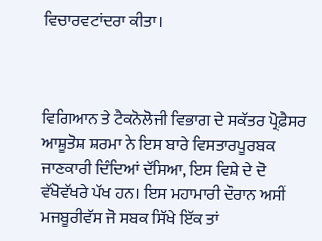ਵਿਚਾਰਵਟਾਂਦਰਾ ਕੀਤਾ।



ਵਿਗਿਆਨ ਤੇ ਟੈਕਨੋਲੋਜੀ ਵਿਭਾਗ ਦੇ ਸਕੱਤਰ ਪ੍ਰੋਫ਼ੈਸਰ ਆਸ਼ੂਤੋਸ਼ ਸ਼ਰਮਾ ਨੇ ਇਸ ਬਾਰੇ ਵਿਸਤਾਰਪੂਰਬਕ ਜਾਣਕਾਰੀ ਦਿੰਦਿਆਂ ਦੱਸਿਆ, ਇਸ ਵਿਸ਼ੇ ਦੇ ਦੋ ਵੱਖੋਵੱਖਰੇ ਪੱਖ ਹਨ। ਇਸ ਮਹਾਮਾਰੀ ਦੌਰਾਨ ਅਸੀਂ ਮਜਬੂਰੀਵੱਸ ਜੋ ਸਬਕ ਸਿੱਖੇ ਇੱਕ ਤਾਂ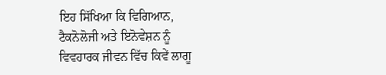ਇਹ ਸਿੱਖਿਆ ਕਿ ਵਿਗਿਆਨ, ਟੈਕਨੋਲੋਜੀ ਅਤੇ ਇਨੋਵੇਸ਼ਨ ਨੂੰ ਵਿਵਹਾਰਕ ਜੀਵਨ ਵਿੱਚ ਕਿਵੇਂ ਲਾਗੂ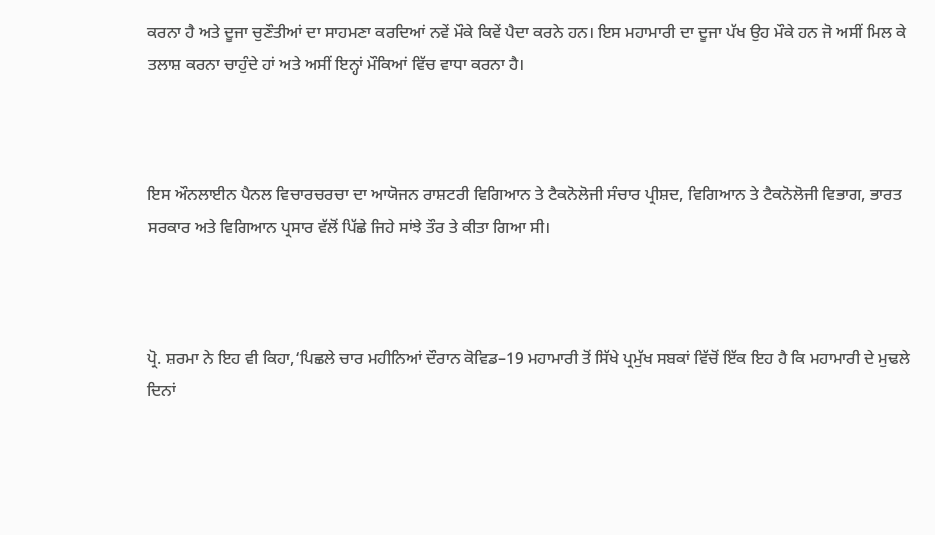ਕਰਨਾ ਹੈ ਅਤੇ ਦੂਜਾ ਚੁਣੌਤੀਆਂ ਦਾ ਸਾਹਮਣਾ ਕਰਦਿਆਂ ਨਵੇਂ ਮੌਕੇ ਕਿਵੇਂ ਪੈਦਾ ਕਰਨੇ ਹਨ। ਇਸ ਮਹਾਮਾਰੀ ਦਾ ਦੂਜਾ ਪੱਖ ਉਹ ਮੌਕੇ ਹਨ ਜੋ ਅਸੀਂ ਮਿਲ ਕੇ ਤਲਾਸ਼ ਕਰਨਾ ਚਾਹੁੰਦੇ ਹਾਂ ਅਤੇ ਅਸੀਂ ਇਨ੍ਹਾਂ ਮੌਕਿਆਂ ਵਿੱਚ ਵਾਧਾ ਕਰਨਾ ਹੈ।



ਇਸ ਔਨਲਾਈਨ ਪੈਨਲ ਵਿਚਾਰਚਰਚਾ ਦਾ ਆਯੋਜਨ ਰਾਸ਼ਟਰੀ ਵਿਗਿਆਨ ਤੇ ਟੈਕਨੋਲੋਜੀ ਸੰਚਾਰ ਪ੍ਰੀਸ਼ਦ, ਵਿਗਿਆਨ ਤੇ ਟੈਕਨੋਲੋਜੀ ਵਿਭਾਗ, ਭਾਰਤ ਸਰਕਾਰ ਅਤੇ ਵਿਗਿਆਨ ਪ੍ਰਸਾਰ ਵੱਲੋਂ ਪਿੱਛੇ ਜਿਹੇ ਸਾਂਝੇ ਤੌਰ ਤੇ ਕੀਤਾ ਗਿਆ ਸੀ।



ਪ੍ਰੋ. ਸ਼ਰਮਾ ਨੇ ਇਹ ਵੀ ਕਿਹਾ,‘ਪਿਛਲੇ ਚਾਰ ਮਹੀਨਿਆਂ ਦੌਰਾਨ ਕੋਵਿਡ–19 ਮਹਾਮਾਰੀ ਤੋਂ ਸਿੱਖੇ ਪ੍ਰਮੁੱਖ ਸਬਕਾਂ ਵਿੱਚੋਂ ਇੱਕ ਇਹ ਹੈ ਕਿ ਮਹਾਮਾਰੀ ਦੇ ਮੁਢਲੇ ਦਿਨਾਂ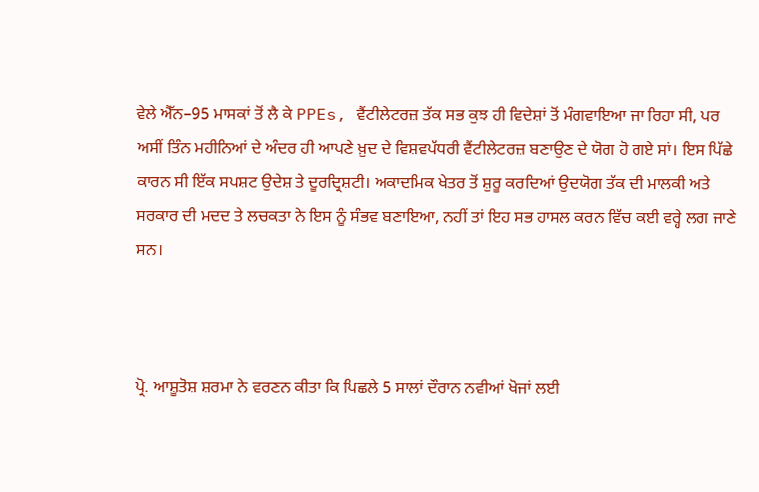ਵੇਲੇ ਐੱਨ–95 ਮਾਸਕਾਂ ਤੋਂ ਲੈ ਕੇ PPEs, ਵੈਂਟੀਲੇਟਰਜ਼ ਤੱਕ ਸਭ ਕੁਝ ਹੀ ਵਿਦੇਸ਼ਾਂ ਤੋਂ ਮੰਗਵਾਇਆ ਜਾ ਰਿਹਾ ਸੀ, ਪਰ ਅਸੀਂ ਤਿੰਨ ਮਹੀਨਿਆਂ ਦੇ ਅੰਦਰ ਹੀ ਆਪਣੇ ਖ਼ੁਦ ਦੇ ਵਿਸ਼ਵਪੱਧਰੀ ਵੈਂਟੀਲੇਟਰਜ਼ ਬਣਾਉਣ ਦੇ ਯੋਗ ਹੋ ਗਏ ਸਾਂ। ਇਸ ਪਿੱਛੇ ਕਾਰਨ ਸੀ ਇੱਕ ਸਪਸ਼ਟ ਉਦੇਸ਼ ਤੇ ਦੂਰਦ੍ਰਿਸ਼ਟੀ। ਅਕਾਦਮਿਕ ਖੇਤਰ ਤੋਂ ਸ਼ੁਰੂ ਕਰਦਿਆਂ ਉਦਯੋਗ ਤੱਕ ਦੀ ਮਾਲਕੀ ਅਤੇ ਸਰਕਾਰ ਦੀ ਮਦਦ ਤੇ ਲਚਕਤਾ ਨੇ ਇਸ ਨੂੰ ਸੰਭਵ ਬਣਾਇਆ, ਨਹੀਂ ਤਾਂ ਇਹ ਸਭ ਹਾਸਲ ਕਰਨ ਵਿੱਚ ਕਈ ਵਰ੍ਹੇ ਲਗ ਜਾਣੇ ਸਨ।



ਪ੍ਰੋ. ਆਸ਼ੂਤੋਸ਼ ਸ਼ਰਮਾ ਨੇ ਵਰਣਨ ਕੀਤਾ ਕਿ ਪਿਛਲੇ 5 ਸਾਲਾਂ ਦੌਰਾਨ ਨਵੀਆਂ ਖੋਜਾਂ ਲਈ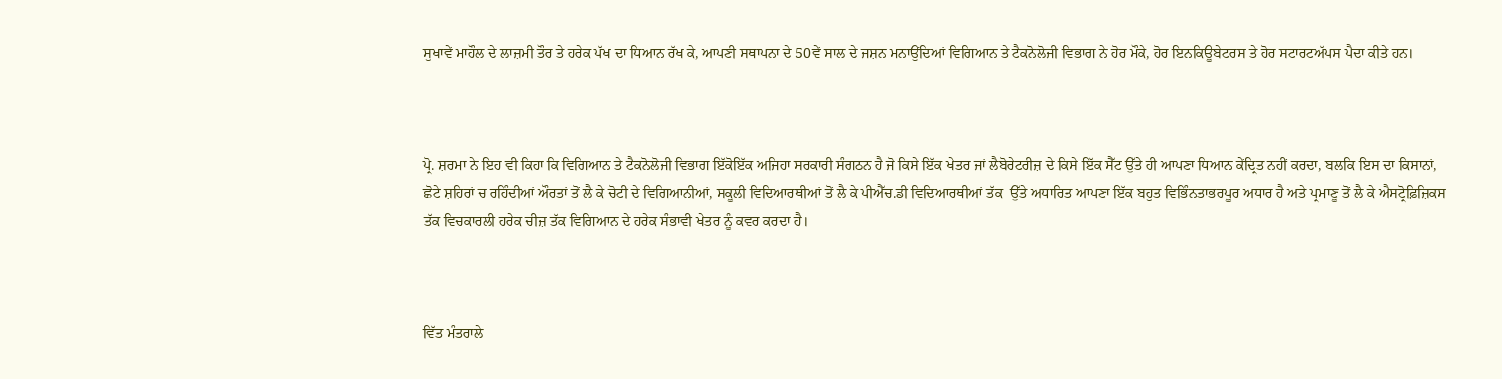ਸੁਖਾਵੇਂ ਮਾਹੌਲ ਦੇ ਲਾਜ਼ਮੀ ਤੌਰ ਤੇ ਹਰੇਕ ਪੱਖ ਦਾ ਧਿਆਨ ਰੱਖ ਕੇ, ਆਪਣੀ ਸਥਾਪਨਾ ਦੇ 50ਵੇਂ ਸਾਲ ਦੇ ਜਸ਼ਨ ਮਨਾਉਂਦਿਆਂ ਵਿਗਿਆਨ ਤੇ ਟੈਕਨੋਲੋਜੀ ਵਿਭਾਗ ਨੇ ਹੋਰ ਮੌਕੇ, ਹੋਰ ਇਨਕਿਊਬੇਟਰਸ ਤੇ ਹੋਰ ਸਟਾਰਟਅੱਪਸ ਪੈਦਾ ਕੀਤੇ ਹਨ।



ਪ੍ਰੋ. ਸ਼ਰਮਾ ਨੇ ਇਹ ਵੀ ਕਿਹਾ ਕਿ ਵਿਗਿਆਨ ਤੇ ਟੈਕਨੋਲੋਜੀ ਵਿਭਾਗ ਇੱਕੋਇੱਕ ਅਜਿਹਾ ਸਰਕਾਰੀ ਸੰਗਠਨ ਹੈ ਜੋ ਕਿਸੇ ਇੱਕ ਖੇਤਰ ਜਾਂ ਲੈਬੋਰੇਟਰੀਜ਼ ਦੇ ਕਿਸੇ ਇੱਕ ਸੈੱਟ ਉੱਤੇ ਹੀ ਆਪਣਾ ਧਿਆਨ ਕੇਂਦ੍ਰਿਤ ਨਹੀਂ ਕਰਦਾ, ਬਲਕਿ ਇਸ ਦਾ ਕਿਸਾਨਾਂ, ਛੋਟੇ ਸ਼ਹਿਰਾਂ ਚ ਰਹਿੰਦੀਆਂ ਔਰਤਾਂ ਤੋਂ ਲੈ ਕੇ ਚੋਟੀ ਦੇ ਵਿਗਿਆਨੀਆਂ, ਸਕੂਲੀ ਵਿਦਿਆਰਥੀਆਂ ਤੋਂ ਲੈ ਕੇ ਪੀਐੱਚ.ਡੀ ਵਿਦਿਆਰਥੀਆਂ ਤੱਕ  ਉੱਤੇ ਅਧਾਰਿਤ ਆਪਣਾ ਇੱਕ ਬਹੁਤ ਵਿਭਿੰਨਤਾਭਰਪੂਰ ਅਧਾਰ ਹੈ ਅਤੇ ਪ੍ਰਮਾਣੂ ਤੋਂ ਲੈ ਕੇ ਐਸਟ੍ਰੋਫ਼ਿਜ਼ਿਕਸ ਤੱਕ ਵਿਚਕਾਰਲੀ ਹਰੇਕ ਚੀਜ਼ ਤੱਕ ਵਿਗਿਆਨ ਦੇ ਹਰੇਕ ਸੰਭਾਵੀ ਖੇਤਰ ਨੂੰ ਕਵਰ ਕਰਦਾ ਹੈ।



ਵਿੱਤ ਮੰਤਰਾਲੇ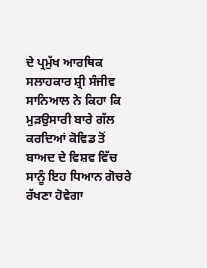ਦੇ ਪ੍ਰਮੁੱਖ ਆਰਥਿਕ ਸਲਾਹਕਾਰ ਸ਼੍ਰੀ ਸੰਜੀਵ ਸਾਨਿਆਲ ਨੇ ਕਿਹਾ ਕਿ ਮੁੜਉਸਾਰੀ ਬਾਰੇ ਗੱਲ ਕਰਦਿਆਂ ਕੋਵਿਡ ਤੋਂ ਬਾਅਦ ਦੇ ਵਿਸ਼ਵ ਵਿੱਚ ਸਾਨੂੰ ਇਹ ਧਿਆਨ ਗੋਚਰੇ ਰੱਖਣਾ ਹੋਵੇਗਾ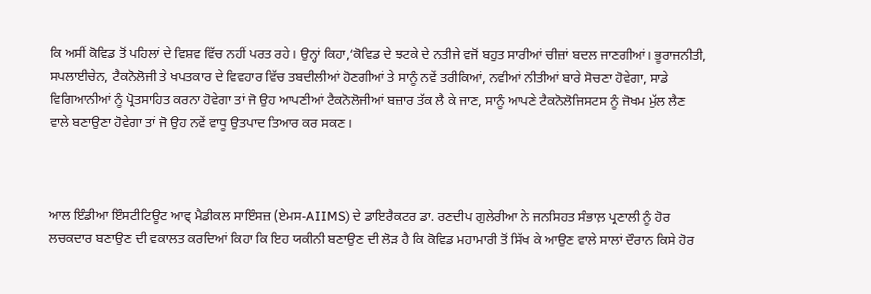ਕਿ ਅਸੀਂ ਕੋਵਿਡ ਤੋਂ ਪਹਿਲਾਂ ਦੇ ਵਿਸ਼ਵ ਵਿੱਚ ਨਹੀਂ ਪਰਤ ਰਹੇ। ਉਨ੍ਹਾਂ ਕਿਹਾ,‘ਕੋਵਿਡ ਦੇ ਝਟਕੇ ਦੇ ਨਤੀਜੇ ਵਜੋਂ ਬਹੁਤ ਸਾਰੀਆਂ ਚੀਜ਼ਾਂ ਬਦਲ ਜਾਣਗੀਆਂ। ਭੂਰਾਜਨੀਤੀ, ਸਪਲਾਈਚੇਨ, ਟੈਕਨੋਲੋਜੀ ਤੇ ਖਪਤਕਾਰ ਦੇ ਵਿਵਹਾਰ ਵਿੱਚ ਤਬਦੀਲੀਆਂ ਹੋਣਗੀਆਂ ਤੇ ਸਾਨੂੰ ਨਵੇਂ ਤਰੀਕਿਆਂ, ਨਵੀਆਂ ਨੀਤੀਆਂ ਬਾਰੇ ਸੋਚਣਾ ਹੋਵੇਗਾ, ਸਾਡੇ ਵਿਗਿਆਨੀਆਂ ਨੂੰ ਪ੍ਰੋਤਸਾਹਿਤ ਕਰਨਾ ਹੋਵੇਗਾ ਤਾਂ ਜੋ ਉਹ ਆਪਣੀਆਂ ਟੈਕਨੋਲੋਜੀਆਂ ਬਜ਼ਾਰ ਤੱਕ ਲੈ ਕੇ ਜਾਣ, ਸਾਨੂੰ ਆਪਣੇ ਟੈਕਨੋਲੋਜਿਸਟਸ ਨੂੰ ਜੋਖਮ ਮੁੱਲ ਲੈਣ ਵਾਲੇ ਬਣਾਉਣਾ ਹੋਵੇਗਾ ਤਾਂ ਜੋ ਉਹ ਨਵੇਂ ਵਾਧੂ ਉਤਪਾਦ ਤਿਆਰ ਕਰ ਸਕਣ।



ਆਲ ਇੰਡੀਆ ਇੰਸਟੀਟਿਊਟ ਆਵ੍ ਮੈਡੀਕਲ ਸਾਇੰਸਜ਼ (ਏਮਸ-AIIMS) ਦੇ ਡਾਇਰੈਕਟਰ ਡਾ. ਰਣਦੀਪ ਗੁਲੇਰੀਆ ਨੇ ਜਨਸਿਹਤ ਸੰਭਾਲ਼ ਪ੍ਰਣਾਲੀ ਨੂੰ ਹੋਰ ਲਚਕਦਾਰ ਬਣਾਉਣ ਦੀ ਵਕਾਲਤ ਕਰਦਿਆਂ ਕਿਹਾ ਕਿ ਇਹ ਯਕੀਨੀ ਬਣਾਉਣ ਦੀ ਲੋੜ ਹੈ ਕਿ ਕੋਵਿਡ ਮਹਾਮਾਰੀ ਤੋਂ ਸਿੱਖ ਕੇ ਆਉਣ ਵਾਲੇ ਸਾਲਾਂ ਦੌਰਾਨ ਕਿਸੇ ਹੋਰ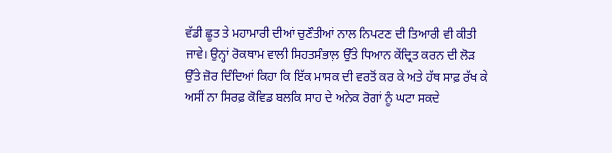ਵੱਡੀ ਛੂਤ ਤੇ ਮਹਾਮਾਰੀ ਦੀਆਂ ਚੁਣੌਤੀਆਂ ਨਾਲ ਨਿਪਟਣ ਦੀ ਤਿਆਰੀ ਵੀ ਕੀਤੀ ਜਾਵੇ। ਉਨ੍ਹਾਂ ਰੋਕਥਾਮ ਵਾਲੀ ਸਿਹਤਸੰਭਾਲ਼ ਉੱਤੇ ਧਿਆਨ ਕੇਂਦ੍ਰਿਤ ਕਰਨ ਦੀ ਲੋੜ ਉੱਤੇ ਜ਼ੋਰ ਦਿੰਦਿਆਂ ਕਿਹਾ ਕਿ ਇੱਕ ਮਾਸਕ ਦੀ ਵਰਤੋਂ ਕਰ ਕੇ ਅਤੇ ਹੱਥ ਸਾਫ਼ ਰੱਖ ਕੇ ਅਸੀਂ ਨਾ ਸਿਰਫ਼ ਕੋਵਿਡ ਬਲਕਿ ਸਾਹ ਦੇ ਅਨੇਕ ਰੋਗਾਂ ਨੂੰ ਘਟਾ ਸਕਦੇ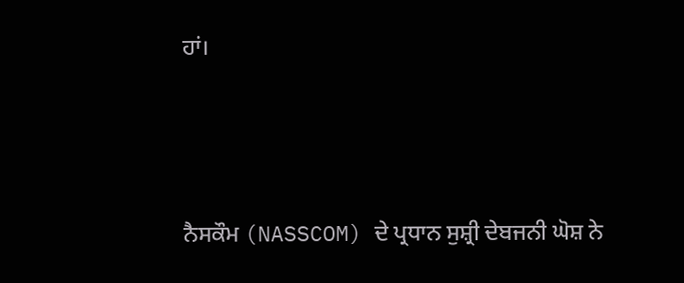ਹਾਂ।



ਨੈਸਕੌਮ (NASSCOM) ਦੇ ਪ੍ਰਧਾਨ ਸੁਸ਼੍ਰੀ ਦੇਬਜਨੀ ਘੋਸ਼ ਨੇ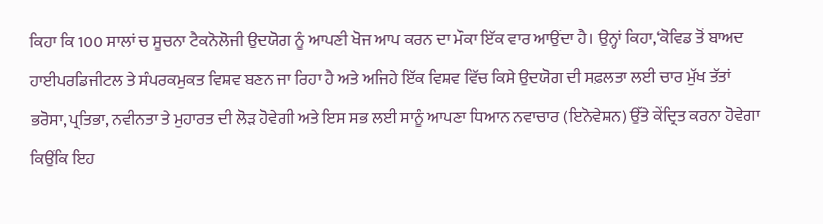ਕਿਹਾ ਕਿ 100 ਸਾਲਾਂ ਚ ਸੂਚਨਾ ਟੈਕਨੋਲੋਜੀ ਉਦਯੋਗ ਨੂੰ ਆਪਣੀ ਖੋਜ ਆਪ ਕਰਨ ਦਾ ਮੌਕਾ ਇੱਕ ਵਾਰ ਆਉਂਦਾ ਹੈ। ਉਨ੍ਹਾਂ ਕਿਹਾ,‘ਕੋਵਿਡ ਤੋਂ ਬਾਅਦ ਹਾਈਪਰਡਿਜੀਟਲ ਤੇ ਸੰਪਰਕਮੁਕਤ ਵਿਸ਼ਵ ਬਣਨ ਜਾ ਰਿਹਾ ਹੈ ਅਤੇ ਅਜਿਹੇ ਇੱਕ ਵਿਸ਼ਵ ਵਿੱਚ ਕਿਸੇ ਉਦਯੋਗ ਦੀ ਸਫ਼ਲਤਾ ਲਈ ਚਾਰ ਮੁੱਖ ਤੱਤਾਂ ਭਰੋਸਾ, ਪ੍ਰਤਿਭਾ, ਨਵੀਨਤਾ ਤੇ ਮੁਹਾਰਤ ਦੀ ਲੋੜ ਹੋਵੇਗੀ ਅਤੇ ਇਸ ਸਭ ਲਈ ਸਾਨੂੰ ਆਪਣਾ ਧਿਆਨ ਨਵਾਚਾਰ (ਇਨੋਵੇਸ਼ਨ) ਉੱਤੇ ਕੇਂਦ੍ਰਿਤ ਕਰਨਾ ਹੋਵੇਗਾ ਕਿਉਂਕਿ ਇਹ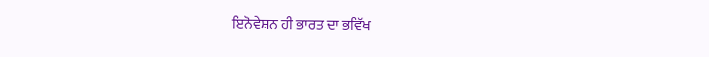ਇਨੋਵੇਸ਼ਨ ਹੀ ਭਾਰਤ ਦਾ ਭਵਿੱਖ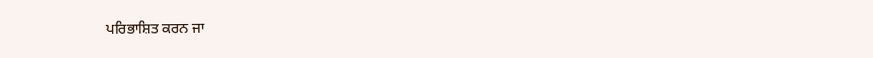ਪਰਿਭਾਸ਼ਿਤ ਕਰਨ ਜਾ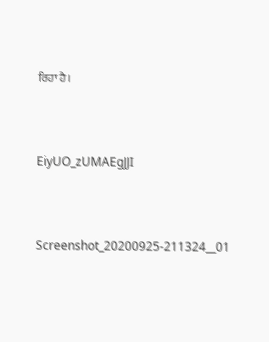ਰਿਹਾ ਹੈ।



EiyUO_zUMAEgJJI



Screenshot_20200925-211324__01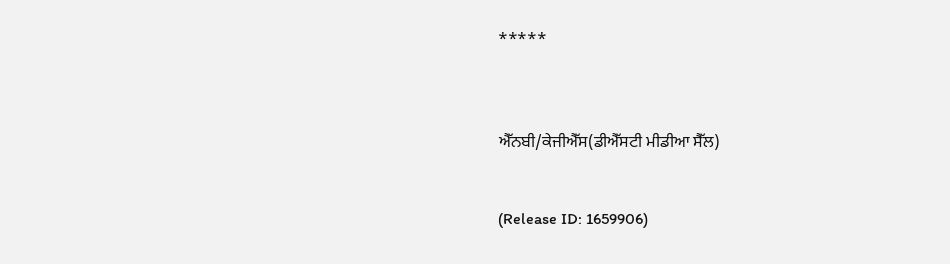*****



ਐੱਨਬੀ/ਕੇਜੀਐੱਸ(ਡੀਐੱਸਟੀ ਮੀਡੀਆ ਸੈੱਲ)


(Release ID: 1659906)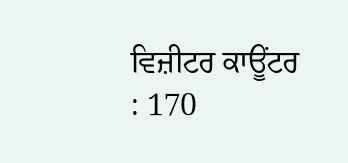ਵਿਜ਼ੀਟਰ ਕਾਊਂਟਰ : 170